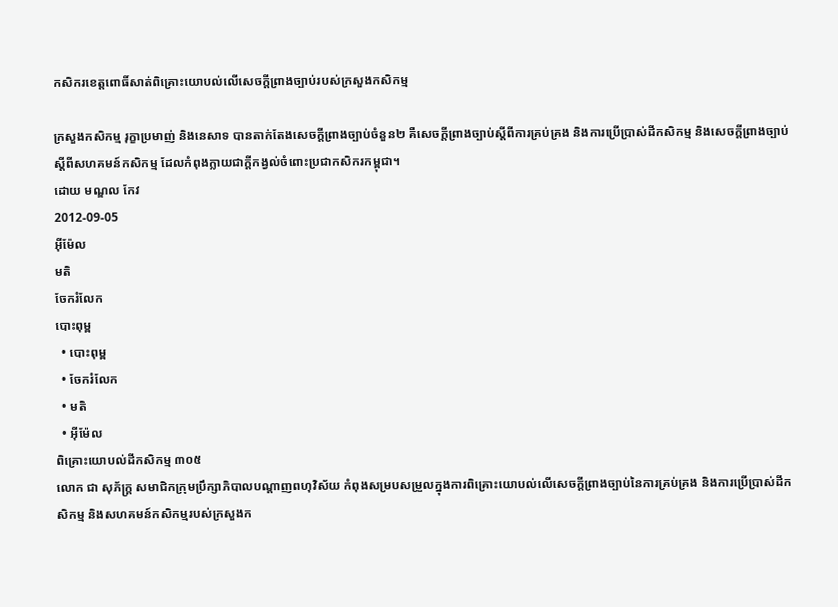កសិករខេត្តពោធិ៍សាត់ពិគ្រោះយោបល់លើសេចក្ដីព្រាងច្បាប់របស់ក្រសួងកសិកម្ម

ក្រសួងកសិកម្ម រុក្ខាប្រមាញ់ និងនេសាទ បានតាក់តែងសេចក្ដីព្រាងច្បាប់ចំនួន២ គឺសេចក្ដីព្រាងច្បាប់ស្ដីពីការគ្រប់គ្រង និងការប្រើប្រាស់ដីកសិកម្ម និងសេចក្ដីព្រាងច្បាប់ ស្ដីពីសហគមន៍កសិកម្ម ដែលកំពុងក្លាយជាក្ដីកង្វល់ចំពោះប្រជាកសិករកម្ពុជា។
ដោយ មណ្ឌល កែវ
2012-09-05
អ៊ីម៉ែល
មតិ
ចែករំលែក
បោះពុម្ព
  • បោះពុម្ព
  • ចែករំលែក
  • មតិ
  • អ៊ីម៉ែល
ពិគ្រោះយោបល់ដីកសិកម្ម ៣០៥
លោក ជា សុភ័ក្ត្រ សមាជិកក្រុមប្រឹក្សាភិបាលបណ្ដាញពហុវិស័យ កំពុងសម្របសម្រួលក្នុងការពិគ្រោះយោបល់លើសេចក្ដីព្រាងច្បាប់នៃការគ្រប់គ្រង និងការប្រើប្រាស់ដីកសិកម្ម និងសហគមន៍កសិកម្មរបស់ក្រសួងក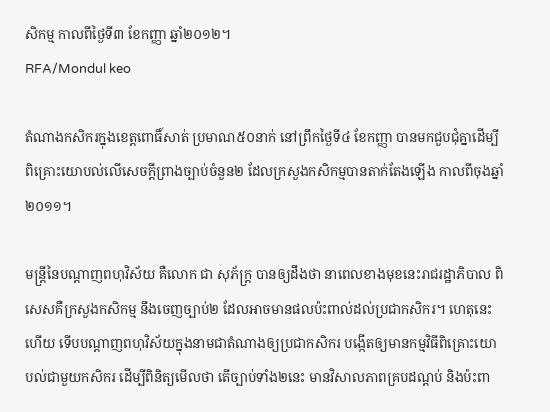សិកម្ម កាលពីថ្ងៃទី៣ ខែកញ្ញា ឆ្នាំ២០១២។
RFA/Mondul keo

តំណាងកសិករក្នុងខេត្តពោធិ៍សាត់ ប្រមាណ៥០នាក់ នៅព្រឹកថ្ងៃទី៤ ខែកញ្ញា បានមកជួបជុំគ្នាដើម្បីពិគ្រោះយោបល់លើសេចក្ដីព្រាងច្បាប់ចំនួន២ ដែលក្រសួងកសិកម្មបានតាក់តែងឡើង កាលពីចុងឆ្នាំ២០១១។

មន្ត្រីនៃបណ្ដាញពហុវិស័យ គឺលោក ជា សុភ័ក្ត្រ បានឲ្យដឹងថា នាពេលខាងមុខនេះរាជរដ្ឋាភិបាល ពិសេសគឺក្រសួងកសិកម្ម នឹងចេញច្បាប់២ ដែលអាចមានផលប៉ះពាល់ដល់ប្រជាកសិករ។ ហេតុនេះហើយ ទើបបណ្ដាញពហុវិស័យក្នុងនាមជាតំណាងឲ្យប្រជាកសិករ បង្កើតឲ្យមានកម្មវិធីពិគ្រោះយោបល់ជាមួយកសិករ ដើម្បីពិនិត្យមើលថា តើច្បាប់ទាំង២នេះ មានវិសាលភាពគ្របដណ្ដប់ និងប៉ះពា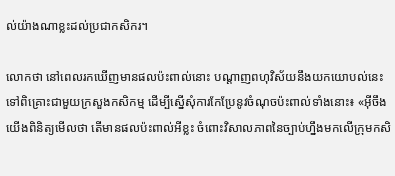ល់យ៉ាងណាខ្លះដល់ប្រជាកសិករ។

លោកថា នៅពេលរកឃើញមានផលប៉ះពាល់នោះ បណ្ដាញពហុវិស័យនឹងយកយោបល់នេះទៅពិគ្រោះជាមួយក្រសួងកសិកម្ម ដើម្បីស្នើសុំការកែប្រែនូវចំណុចប៉ះពាល់ទាំងនោះ៖ «អ៊ីចឹង យើងពិនិត្យមើលថា តើមានផលប៉ះពាល់អីខ្លះ ចំពោះវិសាលភាពនៃច្បាប់ហ្នឹងមកលើក្រុមកសិ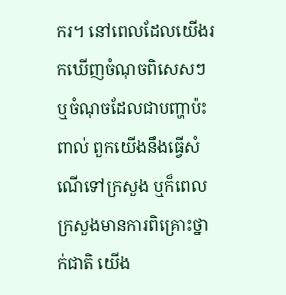ករ។ នៅពេលដែលយើងរកឃើញចំណុចពិសេសៗ ឬចំណុចដែលជាបញ្ហាប៉ះពាល់ ពួកយើងនឹងធ្វើសំណើទៅក្រសួង ឬក៏ពេលក្រសួងមានការពិគ្រោះថ្នាក់ជាតិ យើង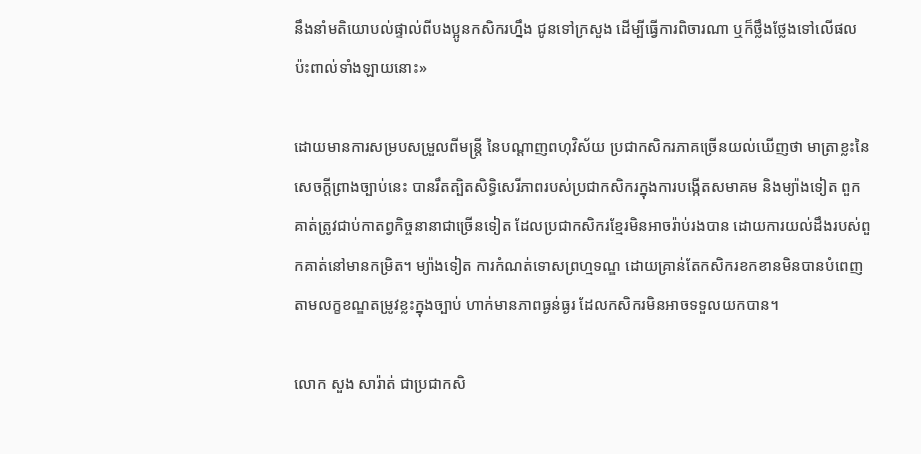នឹងនាំមតិយោបល់ផ្ទាល់ពីបងប្អូនកសិករហ្នឹង ជូនទៅក្រសួង ដើម្បីធ្វើការពិចារណា ឬក៏ថ្លឹងថ្លែងទៅលើផលប៉ះពាល់ទាំងឡាយនោះ»

ដោយមានការសម្របសម្រួលពីមន្ត្រី នៃបណ្ដាញពហុវិស័យ ប្រជាកសិករភាគច្រើនយល់ឃើញថា មាត្រាខ្លះនៃសេចក្ដីព្រាងច្បាប់នេះ បានរឹតត្បិតសិទ្ធិសេរីភាពរបស់ប្រជាកសិករក្នុងការបង្កើតសមាគម និងម្យ៉ាងទៀត ពួកគាត់ត្រូវជាប់កាតព្វកិច្ចនានាជាច្រើនទៀត ដែលប្រជាកសិករខ្មែរមិនអាចរ៉ាប់រងបាន ដោយការយល់ដឹងរបស់ពួកគាត់នៅមានកម្រិត។ ម្យ៉ាងទៀត ការកំណត់ទោសព្រហ្មទណ្ឌ ដោយគ្រាន់តែកសិករខកខានមិនបានបំពេញតាមលក្ខខណ្ឌតម្រូវខ្លះក្នុងច្បាប់ ហាក់មានភាពធ្ងន់ធ្ងរ ដែលកសិករមិនអាចទទួលយកបាន។

លោក សួង សារ៉ាត់ ជាប្រជាកសិ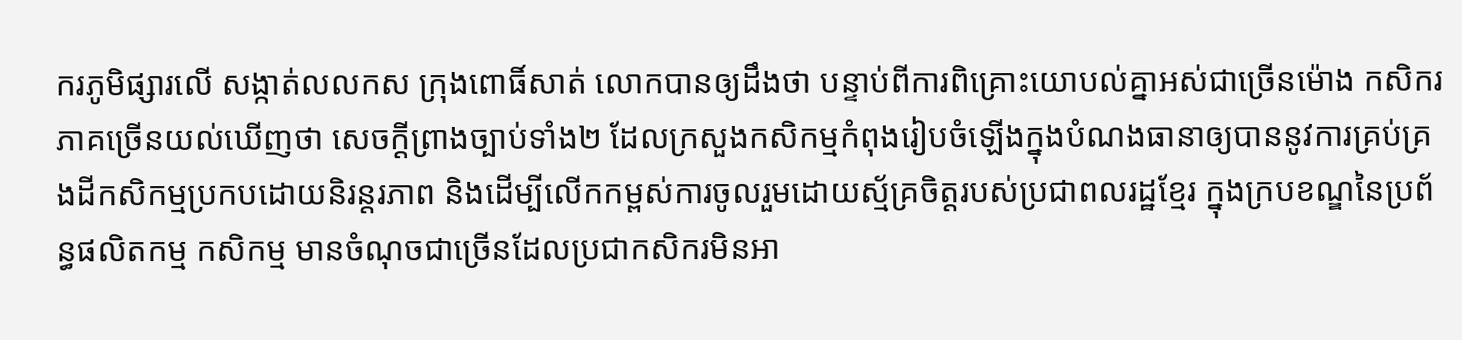ករភូមិផ្សារលើ សង្កាត់លលកស ក្រុងពោធិ៍សាត់ លោកបានឲ្យដឹងថា បន្ទាប់ពីការពិគ្រោះយោបល់គ្នាអស់ជាច្រើនម៉ោង កសិករភាគច្រើនយល់ឃើញថា សេចក្ដីព្រាងច្បាប់ទាំង២ ដែលក្រសួងកសិកម្មកំពុងរៀបចំឡើងក្នុងបំណងធានាឲ្យបាននូវការគ្រប់គ្រងដីកសិកម្មប្រកបដោយនិរន្តរភាព និងដើម្បីលើកកម្ពស់ការចូលរួមដោយស្ម័គ្រចិត្តរបស់ប្រជាពលរដ្ឋខ្មែរ ក្នុងក្របខណ្ឌនៃប្រព័ន្ធផលិតកម្ម កសិកម្ម មានចំណុចជាច្រើនដែលប្រជាកសិករមិនអា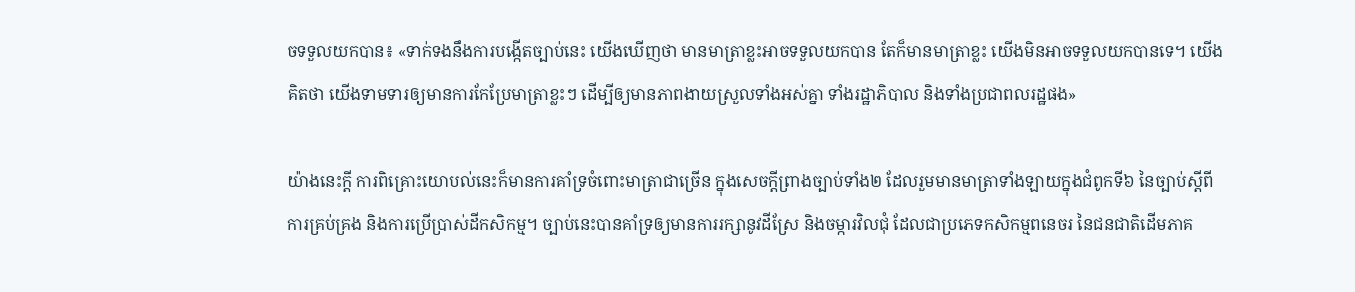ចទទួលយកបាន៖ «ទាក់ទងនឹងការបង្កើតច្បាប់នេះ យើងឃើញថា មានមាត្រាខ្លះអាចទទួលយកបាន តែក៏មានមាត្រាខ្លះ យើងមិនអាចទទួលយកបានទេ។ យើងគិតថា យើងទាមទារឲ្យមានការកែប្រែមាត្រាខ្លះៗ ដើម្បីឲ្យមានភាពងាយស្រួលទាំងអស់គ្នា ទាំងរដ្ឋាភិបាល និងទាំងប្រជាពលរដ្ឋផង»

យ៉ាងនេះក្ដី ការពិគ្រោះយោបល់នេះក៏មានការគាំទ្រចំពោះមាត្រាជាច្រើន ក្នុងសេចក្ដីព្រាងច្បាប់ទាំង២ ដែលរួមមានមាត្រាទាំងឡាយក្នុងជំពូកទី៦ នៃច្បាប់ស្ដីពីការគ្រប់គ្រង និងការប្រើប្រាស់ដីកសិកម្ម។ ច្បាប់នេះបានគាំទ្រឲ្យមានការរក្សានូវដីស្រែ និងចម្ការវិលជុំ ដែលជាប្រភេទកសិកម្មពនេចរ នៃជនជាតិដើមភាគ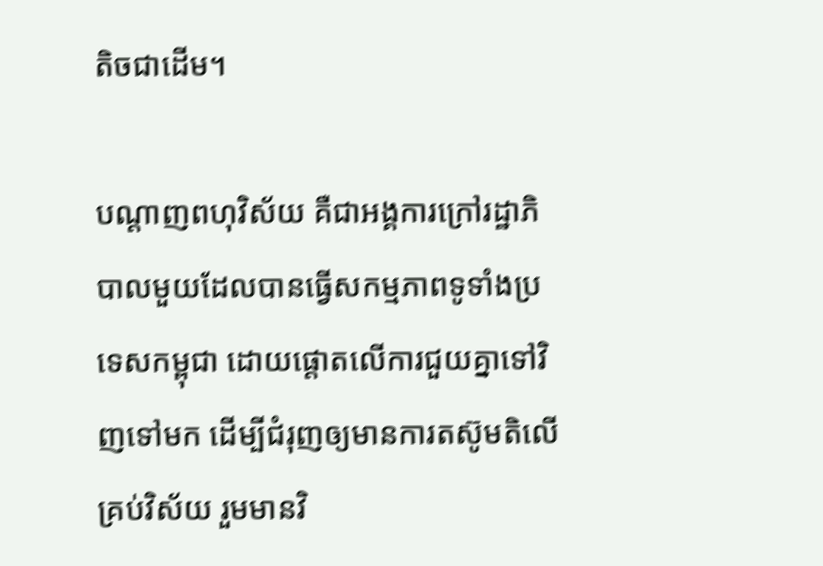តិចជាដើម។

បណ្ដាញពហុវិស័យ គឺជាអង្គការក្រៅរដ្ឋាភិបាលមួយដែលបានធ្វើសកម្មភាពទូទាំងប្រទេសកម្ពុជា ដោយផ្ដោតលើការជួយគ្នាទៅវិញទៅមក ដើម្បីជំរុញឲ្យមានការតស៊ូមតិលើគ្រប់វិស័យ រួមមានវិ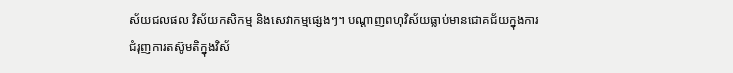ស័យជលផល វិស័យកសិកម្ម និងសេវាកម្មផ្សេងៗ។ បណ្ដាញពហុវិស័យធ្លាប់មានជោគជ័យក្នុងការជំរុញការតស៊ូមតិក្នុងវិស័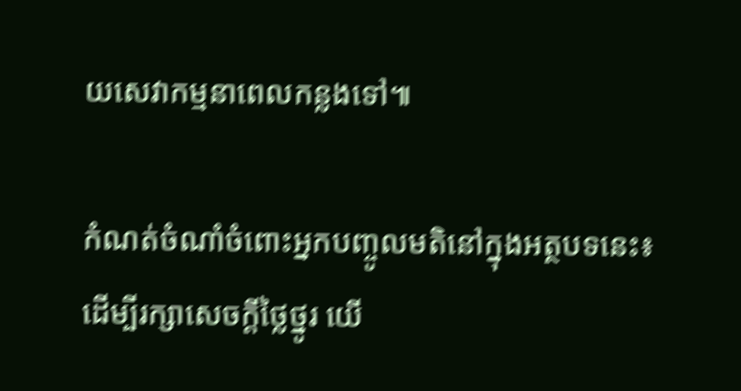យសេវាកម្មនាពេលកន្លងទៅ៕

កំណត់ចំណាំចំពោះអ្នកបញ្ចូលមតិនៅក្នុងអត្ថបទនេះ៖ ដើម្បីរក្សាសេចក្ដីថ្លៃថ្នូរ យើ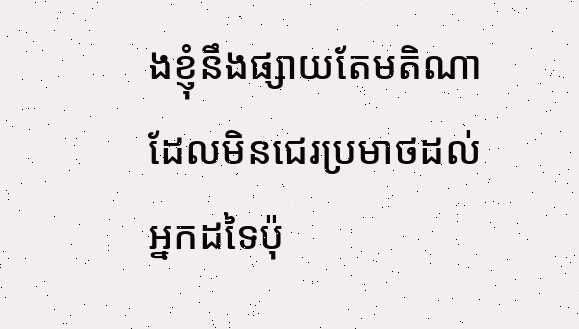ងខ្ញុំនឹងផ្សាយតែមតិណា ដែលមិនជេរប្រមាថដល់អ្នកដទៃប៉ុ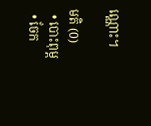ណ្ណោះ។

មតិ (0)
  • បោះពុម្ព
  • ចែក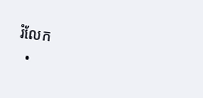រំលែក
  •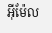អ៊ីម៉ែល